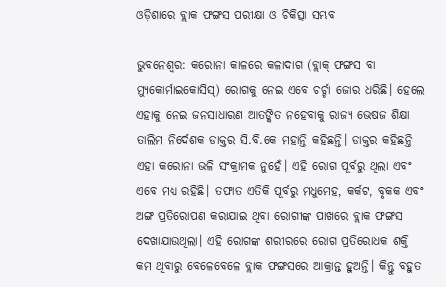ଓଡ଼ିଶାରେ ବ୍ଲାକ ଫଙ୍ଗସ ପରୀକ୍ଷା ଓ ଚିକିତ୍ସା ସମ୍ଭବ

ଭୁବନେଶ୍ୱର: କରୋନା କାଳରେ କଳାଦାଗ (ବ୍ଲାକ୍‍ ଫଙ୍ଗସ ବା ମ୍ୟୁକୋର୍ମାଇକୋସିସ୍‍) ରୋଗକୁ ନେଇ ଏବେ ଚର୍ଚ୍ଚା ଜୋର ଧରିଛି। ହେଲେ ଏହାକୁ ନେଇ ଜନସାଧାରଣ ଆତଙ୍କିତ ନହେବାକୁ ରାଜ୍ୟ ଭେଷଜ ଶିକ୍ଷା ତାଲିମ ନିର୍ଦେଶକ ଡାକ୍ତର ସି.ବି.କେ ମହାନ୍ତି କହିଛନ୍ତି। ଡାକ୍ତର କହିଛନ୍ତି ଏହା କରୋନା ଭଳି ସଂକ୍ରାମକ ନୁହେଁ। ଏହି ରୋଗ ପୂର୍ବରୁ ଥିଲା ଏବଂ ଏବେ ମଧ୍ୟ ରହିଛି। ତଫାତ ଏତିକି ପୂର୍ବରୁ ମଧୁମେହ, କର୍କଟ, ବୃକକ ଏବଂ ଅଙ୍ଗ ପ୍ରତିରୋପଣ କରାଯାଇ ଥିବା ରୋଗୀଙ୍କ ପାଖରେ ବ୍ଲାକ ଫଙ୍ଗସ ଦେଖାଯାଉଥିଲା। ଏହି ରୋଗଙ୍କ ଶରୀରରେ ରୋଗ ପ୍ରତିରୋଧକ ଶକ୍ତି କମ ଥିବାରୁ ବେଳେବେଳେ ବ୍ଲାକ ଫଙ୍ଗସରେ ଆକ୍ରାନ୍ତ ହୁଅନ୍ତି। କିନ୍ତୁ ବହୁତ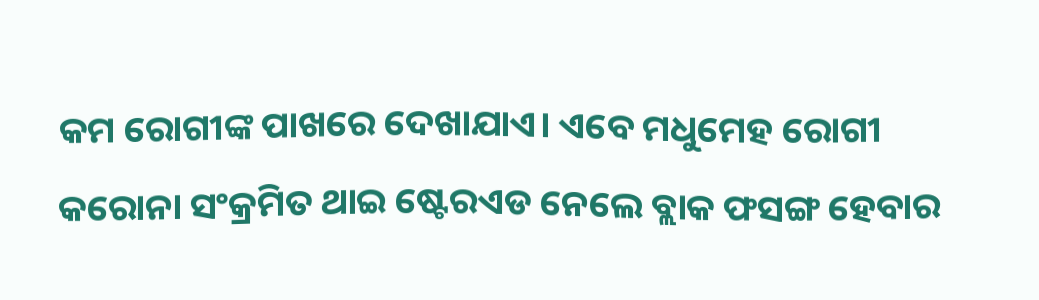କମ ରୋଗୀଙ୍କ ପାଖରେ ଦେଖାଯାଏ। ଏବେ ମଧୁମେହ ରୋଗୀ କରୋନା ସଂକ୍ରମିତ ଥାଇ ଷ୍ଟେରଏଡ ନେଲେ ବ୍ଲାକ ଫସଙ୍ଗ ହେବାର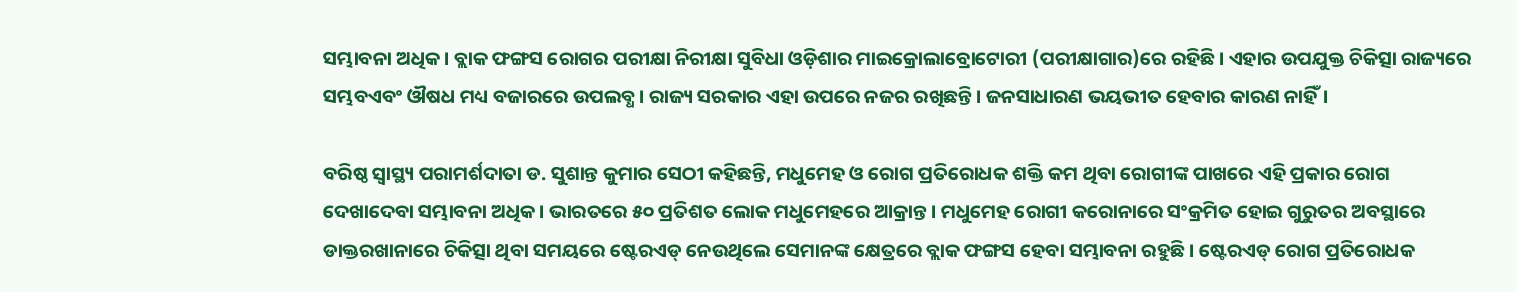ସମ୍ଭାବନା ଅଧିକ। ବ୍ଲାକ ଫଙ୍ଗସ ରୋଗର ପରୀକ୍ଷା ନିରୀକ୍ଷା ସୁବିଧା ଓଡ଼ିଶାର ମାଇକ୍ରୋଲାବ୍ରୋଟୋରୀ (ପରୀକ୍ଷାଗାର)ରେ ରହିଛି। ଏହାର ଉପଯୁକ୍ତ ଚିକିତ୍ସା ରାଜ୍ୟରେ ସମ୍ଭବଏବଂ ଔଷଧ ମଧ୍ୟ ବଜାରରେ ଉପଲବ୍ଧ। ରାଜ୍ୟ ସରକାର ଏହା ଉପରେ ନଜର ରଖିଛନ୍ତି। ଜନସାଧାରଣ ଭୟଭୀତ ହେବାର କାରଣ ନାହିଁ।

ବରିଷ୍ଠ ସ୍ୱାସ୍ଥ୍ୟ ପରାମର୍ଶଦାତା ଡ. ସୁଶାନ୍ତ କୁମାର ସେଠୀ କହିଛନ୍ତି, ମଧୁମେହ ଓ ରୋଗ ପ୍ରତିରୋଧକ ଶକ୍ତି କମ ଥିବା ରୋଗୀଙ୍କ ପାଖରେ ଏହି ପ୍ରକାର ରୋଗ ଦେଖାଦେବା ସମ୍ଭାବନା ଅଧିକ। ଭାରତରେ ୫୦ ପ୍ରତିଶତ ଲୋକ ମଧୁମେହରେ ଆକ୍ରାନ୍ତ। ମଧୁମେହ ରୋଗୀ କରୋନାରେ ସଂକ୍ରମିତ ହୋଇ ଗୁରୁତର ଅବସ୍ଥାରେ ଡାକ୍ତରଖାନାରେ ଚିକିତ୍ସା ଥିବା ସମୟରେ ଷ୍ଟେରଏଡ୍‌ ନେଉଥିଲେ ସେମାନଙ୍କ କ୍ଷେତ୍ରରେ ବ୍ଲାକ ଫଙ୍ଗସ ହେବା ସମ୍ଭାବନା ରହୁଛି। ଷ୍ଟେରଏଡ୍‌ ରୋଗ ପ୍ରତିରୋଧକ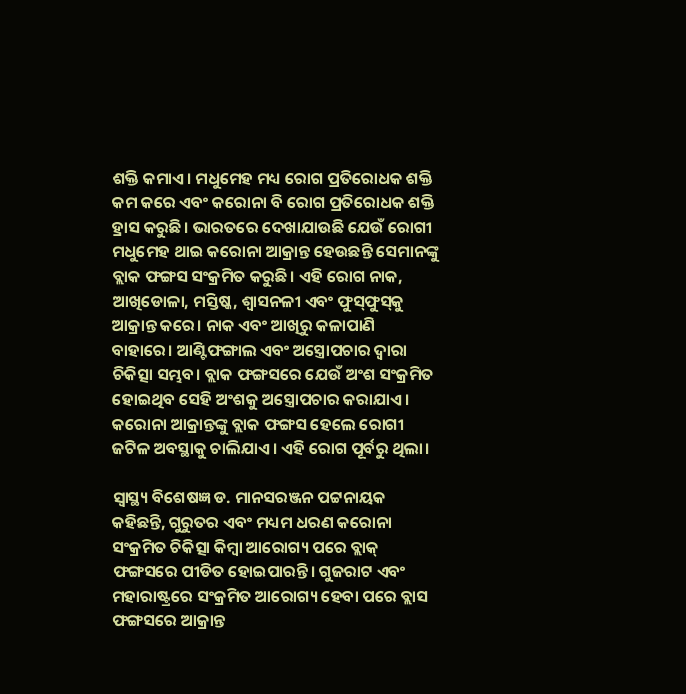ଶକ୍ତି କମାଏ। ମଧୁମେହ ମଧ୍ୟ ରୋଗ ପ୍ରତିରୋଧକ ଶକ୍ତି କମ କରେ ଏବଂ କରୋନା ବି ରୋଗ ପ୍ରତିରୋଧକ ଶକ୍ତି ହ୍ରାସ କରୁଛି। ଭାରତରେ ଦେଖାଯାଉଛି ଯେଉଁ ରୋଗୀ ମଧୁମେହ ଥାଇ କରୋନା ଆକ୍ରାନ୍ତ ହେଉଛନ୍ତି ସେମାନଙ୍କୁ ବ୍ଲାକ ଫଙ୍ଗସ ସଂକ୍ରମିତ କରୁଛି। ଏହି ରୋଗ ନାକ, ଆଖିଡୋଳା, ମସ୍ତିଷ୍କ, ଶ୍ୱାସନଳୀ ଏବଂ ଫୁସ୍‍ଫୁସ୍‍କୁ ଆକ୍ରାନ୍ତ କରେ। ନାକ ଏବଂ ଆଖିରୁ କଳାପାଣି ବାହାରେ। ଆଣ୍ଟିଫଙ୍ଗାଲ ଏବଂ ଅସ୍ତ୍ରୋପଚାର ଦ୍ୱାରା ଚିକିତ୍ସା ସମ୍ଭବ। ବ୍ଲାକ ଫଙ୍ଗସରେ ଯେଉଁ ଅଂଶ ସଂକ୍ରମିତ ହୋଇଥିବ ସେହି ଅଂଶକୁ ଅସ୍ତ୍ରୋପଚାର କରାଯାଏ। କରୋନା ଆକ୍ରାନ୍ତଙ୍କୁ ବ୍ଲାକ ଫଙ୍ଗସ ହେଲେ ରୋଗୀ ଜଟିଳ ଅବସ୍ଥାକୁ ଚାଲିଯାଏ। ଏହି ରୋଗ ପୂର୍ବରୁ ଥିଲା।

ସ୍ୱାସ୍ଥ୍ୟ ବିଶେଷଜ୍ଞ ଡ. ମାନସରଞ୍ଜନ ପଟ୍ଟନାୟକ କହିଛନ୍ତି, ଗୁରୁତର ଏବଂ ମଧ୍ୟମ ଧରଣ କରୋନା ସଂକ୍ରମିତ ଚିକିତ୍ସା କିମ୍ବା ଆରୋଗ୍ୟ ପରେ ବ୍ଲାକ୍‍ ଫଙ୍ଗସରେ ପୀଡିତ ହୋଇପାରନ୍ତି। ଗୁଜରାଟ ଏବଂ ମହାରାଷ୍ଟ୍ରରେ ସଂକ୍ରମିତ ଆରୋଗ୍ୟ ହେବା ପରେ ବ୍ଲାସ ଫଙ୍ଗସରେ ଆକ୍ରାନ୍ତ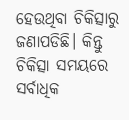ହେଉଥିବା ଚିକିତ୍ସାରୁ ଜଣାପଡିଛି। କିନ୍ତୁ ଚିକିତ୍ସା ସମୟରେ ସର୍ବାଧିକ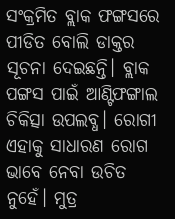ସଂକ୍ରମିତ ବ୍ଲାକ ଫଙ୍ଗସରେ ପୀଡିତ ବୋଲି ଡାକ୍ତର ସୂଚନା ଦେଇଛନ୍ତି। ବ୍ଲାକ ପଙ୍ଗସ ପାଇଁ ଆଣ୍ଟିଫଙ୍ଗାଲ ଚିକିତ୍ସା ଉପଲବ୍ଧ। ରୋଗୀ ଏହାକୁ ସାଧାରଣ ରୋଗ ଭାବେ ନେବା ଉଚିତ ନୁହେଁ। ମୁତ୍ର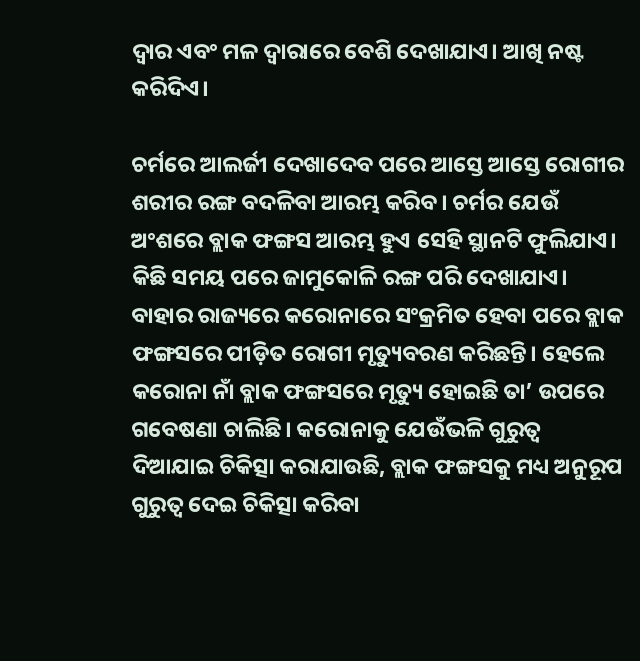ଦ୍ୱାର ଏବଂ ମଳ ଦ୍ୱାରାରେ ବେଶି ଦେଖାଯାଏ। ଆଖି ନଷ୍ଟ କରିଦିଏ।

ଚର୍ମରେ ଆଲର୍ଜୀ ଦେଖାଦେବ ପରେ ଆସ୍ତେ ଆସ୍ତେ ରୋଗୀର ଶରୀର ରଙ୍ଗ ବଦଳିବା ଆରମ୍ଭ କରିବ। ଚର୍ମର ଯେଉଁ ଅଂଶରେ ବ୍ଲାକ ଫଙ୍ଗସ ଆରମ୍ଭ ହୁଏ ସେହି ସ୍ଥାନଟି ଫୁଲିଯାଏ। କିଛି ସମୟ ପରେ ଜାମୁକୋଳି ରଙ୍ଗ ପରି ଦେଖାଯାଏ। ବାହାର ରାଜ୍ୟରେ କରୋନାରେ ସଂକ୍ରମିତ ହେବା ପରେ ବ୍ଲାକ ଫଙ୍ଗସରେ ପୀଡ଼ିତ ରୋଗୀ ମୃତ୍ୟୁବରଣ କରିଛନ୍ତି। ହେଲେ କରୋନା ନାଁ ବ୍ଲାକ ଫଙ୍ଗସରେ ମୃତ୍ୟୁ ହୋଇଛି ତା’ ଉପରେ ଗବେଷଣା ଚାଲିଛି। କରୋନାକୁ ଯେଉଁଭଳି ଗୁରୁତ୍ବ ଦିଆଯାଇ ଚିକିତ୍ସା କରାଯାଉଛି, ବ୍ଲାକ ଫଙ୍ଗସକୁ ମଧ୍ୟ ଅନୁରୂପ ଗୁରୁତ୍ବ ଦେଇ ଚିକିତ୍ସା କରିବା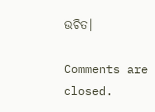ଉଚିତ।

Comments are closed.